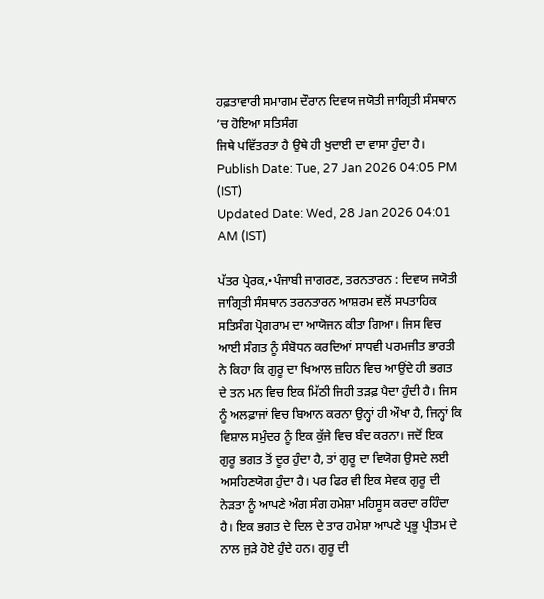ਹਫ਼ਤਾਵਾਰੀ ਸਮਾਗਮ ਦੌਰਾਨ ਦਿਵਯ ਜਯੋਤੀ ਜਾਗ੍ਰਿਤੀ ਸੰਸਥਾਨ ’ਚ ਹੋਇਆ ਸਤਿਸੰਗ
ਜਿਥੇ ਪਵਿੱਤਰਤਾ ਹੈ ਉਥੇ ਹੀ ਖੁਦਾਈ ਦਾ ਵਾਸਾ ਹੁੰਦਾ ਹੈ।
Publish Date: Tue, 27 Jan 2026 04:05 PM (IST)
Updated Date: Wed, 28 Jan 2026 04:01 AM (IST)

ਪੱਤਰ ਪ੍ਰੇਰਕ,•ਪੰਜਾਬੀ ਜਾਗਰਣ, ਤਰਨਤਾਰਨ : ਦਿਵਯ ਜਯੋਤੀ ਜਾਗ੍ਰਿਤੀ ਸੰਸਥਾਨ ਤਰਨਤਾਰਨ ਆਸ਼ਰਮ ਵਲੋਂ ਸਪਤਾਹਿਕ ਸਤਿਸੰਗ ਪ੍ਰੋਗਰਾਮ ਦਾ ਆਯੋਜਨ ਕੀਤਾ ਗਿਆ। ਜਿਸ ਵਿਚ ਆਈ ਸੰਗਤ ਨੂੰ ਸੰਬੋਧਨ ਕਰਦਿਆਂ ਸਾਧਵੀ ਪਰਮਜੀਤ ਭਾਰਤੀ ਨੇ ਕਿਹਾ ਕਿ ਗੁਰੂ ਦਾ ਖਿਆਲ ਜ਼ਹਿਨ ਵਿਚ ਆਉਂਦੇ ਹੀ ਭਗਤ ਦੇ ਤਨ ਮਨ ਵਿਚ ਇਕ ਮਿੱਠੀ ਜਿਹੀ ਤੜਫ਼ ਪੈਦਾ ਹੁੰਦੀ ਹੈ। ਜਿਸ ਨੂੰ ਅਲਫ਼ਾਜਾਂ ਵਿਚ ਬਿਆਨ ਕਰਨਾ ਉਨ੍ਹਾਂ ਹੀ ਔਖਾ ਹੈ, ਜਿਨ੍ਹਾਂ ਕਿ ਵਿਸ਼ਾਲ ਸਮੁੰਦਰ ਨੂੰ ਇਕ ਕੁੱਜੇ ਵਿਚ ਬੰਦ ਕਰਨਾ। ਜਦੋਂ ਇਕ ਗੁਰੂ ਭਗਤ ਤੋਂ ਦੂਰ ਹੁੰਦਾ ਹੈ, ਤਾਂ ਗੁਰੂ ਦਾ ਵਿਯੋਗ ਉਸਦੇ ਲਈ ਅਸਹਿਣਯੋਗ ਹੁੰਦਾ ਹੈ। ਪਰ ਫਿਰ ਵੀ ਇਕ ਸੇਵਕ ਗੁਰੂ ਦੀ ਨੇੜਤਾ ਨੂੰ ਆਪਣੇ ਅੰਗ ਸੰਗ ਹਮੇਸ਼ਾ ਮਹਿਸੂਸ ਕਰਦਾ ਰਹਿੰਦਾ ਹੈ। ਇਕ ਭਗਤ ਦੇ ਦਿਲ ਦੇ ਤਾਰ ਹਮੇਸ਼ਾ ਆਪਣੇ ਪ੍ਰਭੂ ਪ੍ਰੀਤਮ ਦੇ ਨਾਲ ਜੁੜੇ ਹੋਏ ਹੁੰਦੇ ਹਨ। ਗੁਰੂ ਦੀ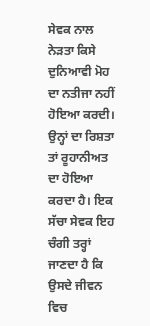ਸੇਵਕ ਨਾਲ ਨੇੜਤਾ ਕਿਸੇ ਦੁਨਿਆਵੀ ਮੋਹ ਦਾ ਨਤੀਜਾ ਨਹੀਂ ਹੋਇਆ ਕਰਦੀ। ਉਨ੍ਹਾਂ ਦਾ ਰਿਸ਼ਤਾ ਤਾਂ ਰੂਹਾਨੀਅਤ ਦਾ ਹੋਇਆ ਕਰਦਾ ਹੈ। ਇਕ ਸੱਚਾ ਸੇਵਕ ਇਹ ਚੰਗੀ ਤਰ੍ਹਾਂ ਜਾਣਦਾ ਹੈ ਕਿ ਉਸਦੇ ਜੀਵਨ ਵਿਚ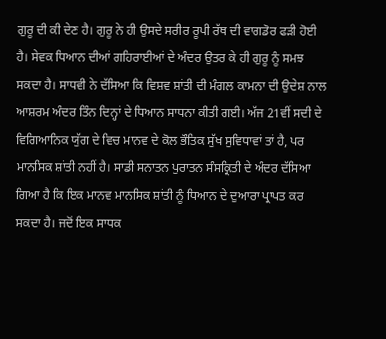ਗੁਰੂ ਦੀ ਕੀ ਦੇਣ ਹੈ। ਗੁਰੂ ਨੇ ਹੀ ਉਸਦੇ ਸਰੀਰ ਰੂਪੀ ਰੱਥ ਦੀ ਵਾਗਡੋਰ ਫੜੀ ਹੋਈ ਹੈ। ਸੇਵਕ ਧਿਆਨ ਦੀਆਂ ਗਹਿਰਾਈਆਂ ਦੇ ਅੰਦਰ ਉਤਰ ਕੇ ਹੀ ਗੁਰੂ ਨੂੰ ਸਮਝ ਸਕਦਾ ਹੈ। ਸਾਧਵੀ ਨੇ ਦੱਸਿਆ ਕਿ ਵਿਸ਼ਵ ਸ਼ਾਂਤੀ ਦੀ ਮੰਗਲ ਕਾਮਨਾ ਦੀ ਉਦੇਸ਼ ਨਾਲ ਆਸ਼ਰਮ ਅੰਦਰ ਤਿੰਨ ਦਿਨ੍ਹਾਂ ਦੇ ਧਿਆਨ ਸਾਧਨਾ ਕੀਤੀ ਗਈ। ਅੱਜ 21ਵੀਂ ਸਦੀ ਦੇ ਵਿਗਿਆਨਿਕ ਯੁੱਗ ਦੇ ਵਿਚ ਮਾਨਵ ਦੇ ਕੋਲ ਭੌਤਿਕ ਸੁੱਖ ਸੁਵਿਧਾਵਾਂ ਤਾਂ ਹੈ, ਪਰ ਮਾਨਸਿਕ ਸ਼ਾਂਤੀ ਨਹੀਂ ਹੈ। ਸਾਡੀ ਸਨਾਤਨ ਪੁਰਾਤਨ ਸੰਸਕ੍ਰਿਤੀ ਦੇ ਅੰਦਰ ਦੱਸਿਆ ਗਿਆ ਹੈ ਕਿ ਇਕ ਮਾਨਵ ਮਾਨਸਿਕ ਸ਼ਾਂਤੀ ਨੂੰ ਧਿਆਨ ਦੇ ਦੁਆਰਾ ਪ੍ਰਾਪਤ ਕਰ ਸਕਦਾ ਹੈ। ਜਦੋਂ ਇਕ ਸਾਧਕ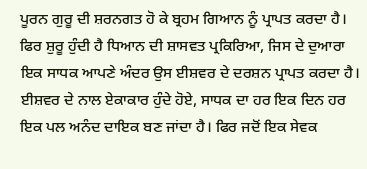ਪੂਰਨ ਗੁਰੂ ਦੀ ਸ਼ਰਨਗਤ ਹੋ ਕੇ ਬ੍ਰਹਮ ਗਿਆਨ ਨੂੰ ਪ੍ਰਾਪਤ ਕਰਦਾ ਹੈ। ਫਿਰ ਸ਼ੁਰੂ ਹੁੰਦੀ ਹੈ ਧਿਆਨ ਦੀ ਸ਼ਾਸਵਤ ਪ੍ਰਕਿਰਿਆ, ਜਿਸ ਦੇ ਦੁਆਰਾ ਇਕ ਸਾਧਕ ਆਪਣੇ ਅੰਦਰ ਉਸ ਈਸ਼ਵਰ ਦੇ ਦਰਸ਼ਨ ਪ੍ਰਾਪਤ ਕਰਦਾ ਹੈ। ਈਸ਼ਵਰ ਦੇ ਨਾਲ ਏਕਾਕਾਰ ਹੁੰਦੇ ਹੋਏ, ਸਾਧਕ ਦਾ ਹਰ ਇਕ ਦਿਨ ਹਰ ਇਕ ਪਲ ਅਨੰਦ ਦਾਇਕ ਬਣ ਜਾਂਦਾ ਹੈ। ਫਿਰ ਜਦੋਂ ਇਕ ਸੇਵਕ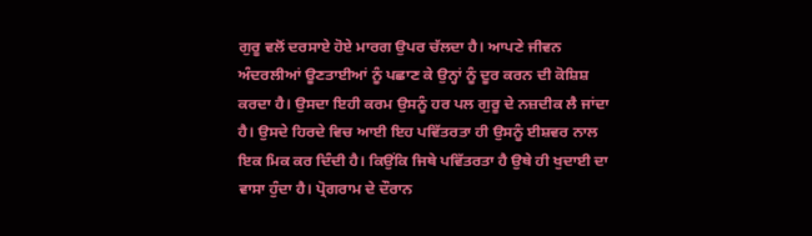ਗੁਰੂ ਵਲੋਂ ਦਰਸਾਏ ਹੋਏ ਮਾਰਗ ਉਪਰ ਚੱਲਦਾ ਹੈ। ਆਪਣੇ ਜੀਵਨ ਅੰਦਰਲੀਆਂ ਊਣਤਾਈਆਂ ਨੂੰ ਪਛਾਣ ਕੇ ਉਨ੍ਹਾਂ ਨੂੰ ਦੂਰ ਕਰਨ ਦੀ ਕੋਸ਼ਿਸ਼ ਕਰਦਾ ਹੈ। ਉਸਦਾ ਇਹੀ ਕਰਮ ਉਸਨੂੰ ਹਰ ਪਲ ਗੁਰੂ ਦੇ ਨਜ਼ਦੀਕ ਲੈ ਜਾਂਦਾ ਹੈ। ਉਸਦੇ ਹਿਰਦੇ ਵਿਚ ਆਈ ਇਹ ਪਵਿੱਤਰਤਾ ਹੀ ਉਸਨੂੰ ਈਸ਼ਵਰ ਨਾਲ ਇਕ ਮਿਕ ਕਰ ਦਿੰਦੀ ਹੈ। ਕਿਉਂਕਿ ਜਿਥੇ ਪਵਿੱਤਰਤਾ ਹੈ ਉਥੇ ਹੀ ਖੁਦਾਈ ਦਾ ਵਾਸਾ ਹੁੰਦਾ ਹੈ। ਪ੍ਰੋਗਰਾਮ ਦੇ ਦੌਰਾਨ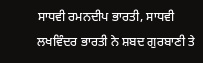ਸਾਧਵੀ ਰਮਨਦੀਪ ਭਾਰਤੀ, ਸਾਧਵੀ ਲਖਵਿੰਦਰ ਭਾਰਤੀ ਨੇ ਸ਼ਬਦ ਗੁਰਬਾਣੀ ਤੇ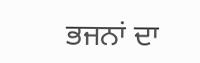ਭਜਨਾਂ ਦਾ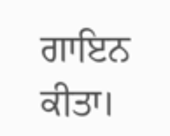ਗਾਇਨ ਕੀਤਾ।